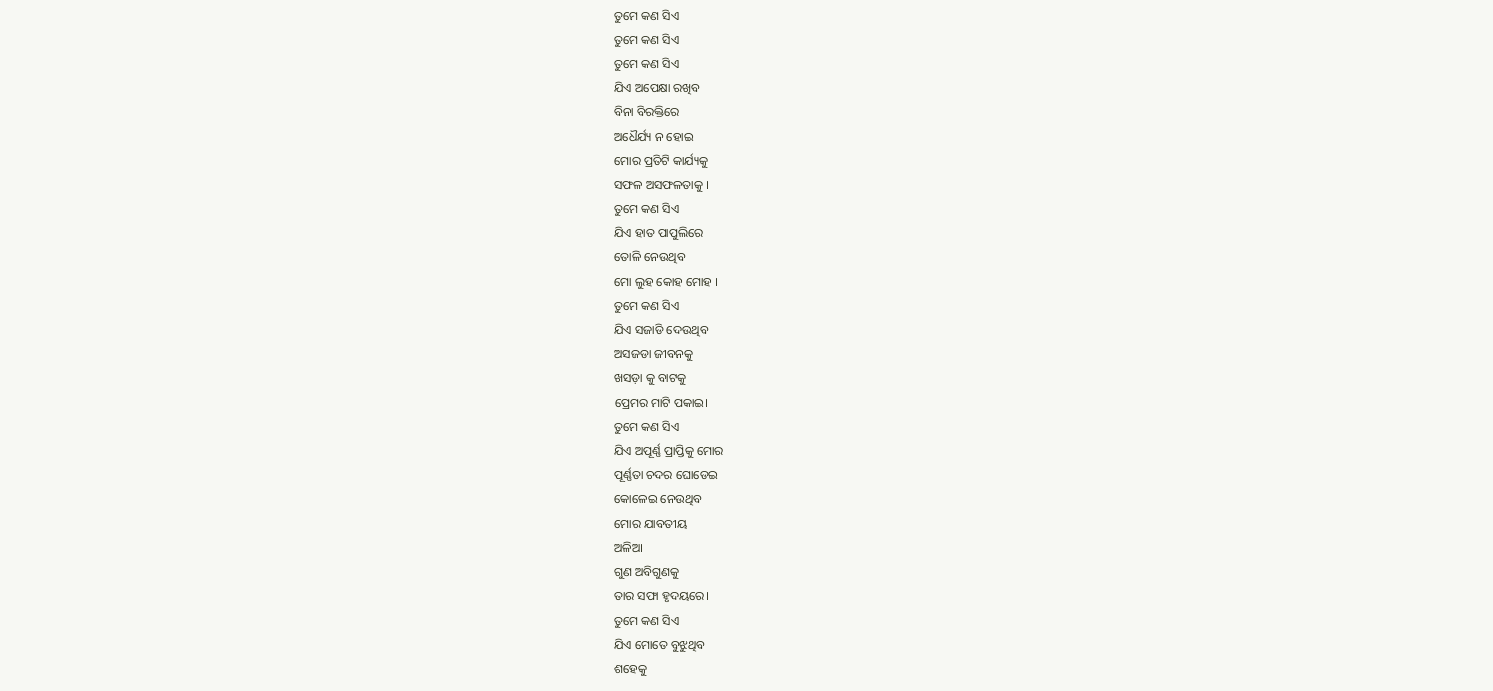ତୁମେ କଣ ସିଏ
ତୁମେ କଣ ସିଏ
ତୁମେ କଣ ସିଏ
ଯିଏ ଅପେକ୍ଷା ରଖିବ
ବିନା ବିରକ୍ତିରେ
ଅଧୈର୍ଯ୍ୟ ନ ହୋଇ
ମୋର ପ୍ରତିଟି କାର୍ଯ୍ୟକୁ
ସଫଳ ଅସଫଳତାକୁ ।
ତୁମେ କଣ ସିଏ
ଯିଏ ହାତ ପାପୁଲିରେ
ତୋଳି ନେଉଥିବ
ମୋ ଲୁହ କୋହ ମୋହ ।
ତୁମେ କଣ ସିଏ
ଯିଏ ସଜାଡି ଦେଉଥିବ
ଅସଜଡା ଜୀବନକୁ
ଖସଡ଼ା କୁ ବାଟକୁ
ପ୍ରେମର ମାଟି ପକାଇ।
ତୁମେ କଣ ସିଏ
ଯିଏ ଅପୂର୍ଣ୍ଣ ପ୍ରାପ୍ତିକୁ ମୋର
ପୂର୍ଣ୍ଣତା ଚଦର ଘୋଡେଇ
କୋଳେଇ ନେଉଥିବ
ମୋର ଯାବତୀୟ
ଅଳିଆ
ଗୁଣ ଅବିଗୁଣକୁ
ତାର ସଫା ହୃଦୟରେ।
ତୁମେ କଣ ସିଏ
ଯିଏ ମୋତେ ବୁଝୁଥିବ
ଶହେକୁ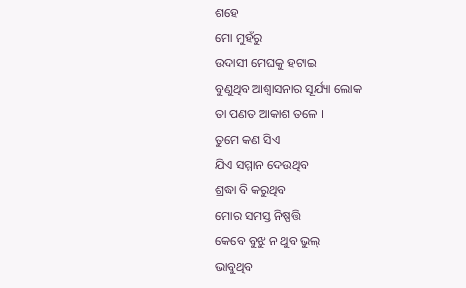ଶହେ
ମୋ ମୁହଁରୁ
ଉଦାସୀ ମେଘକୁ ହଟାଇ
ବୁଣୁଥିବ ଆଶ୍ୱାସନାର ସୂର୍ଯ୍ୟା ଲୋକ
ତା ପଣତ ଆକାଶ ତଳେ ।
ତୁମେ କଣ ସିଏ
ଯିଏ ସମ୍ମାନ ଦେଉଥିବ
ଶ୍ରଦ୍ଧା ବି କରୁଥିବ
ମୋର ସମସ୍ତ ନିଷ୍ପତ୍ତି
କେବେ ବୁଝୁ ନ ଥୁବ ଭୁଲ୍
ଭାବୁଥିବ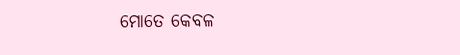ମୋତେ କେବଳ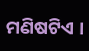ମଣିଷଟିଏ ।